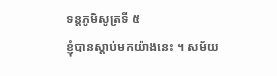ទន្តភូមិសូត្រទី ៥
ខ្ញុំបានស្តាប់មកយ៉ាងនេះ ។ សម័យ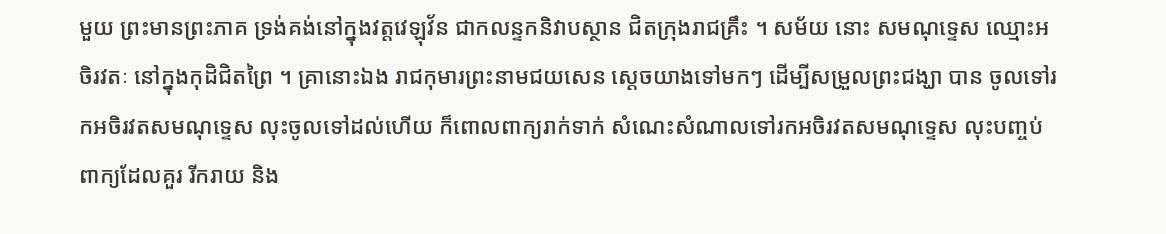មួយ ព្រះមានព្រះភាគ ទ្រង់គង់នៅក្នុងវត្តវេឡុវ័ន ជាកលន្ទកនិវាបស្ថាន ជិតក្រុងរាជគ្រឹះ ។ សម័យ នោះ សមណុទ្ទេស ឈ្មោះអចិរវតៈ នៅក្នុងកុដិជិតព្រៃ ។ គ្រានោះឯង រាជកុមារព្រះនាមជយសេន ស្តេចយាងទៅមកៗ ដើម្បីសម្រួលព្រះជង្ឃា បាន ចូលទៅរកអចិរវតសមណុទ្ទេស លុះចូលទៅដល់ហើយ ក៏ពោលពាក្យរាក់ទាក់ សំណេះសំណាលទៅរកអចិរវតសមណុទ្ទេស លុះបញ្ចប់ពាក្យដែលគួរ រីករាយ និង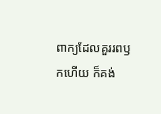ពាក្យដែលគួររពឫកហើយ ក៏គង់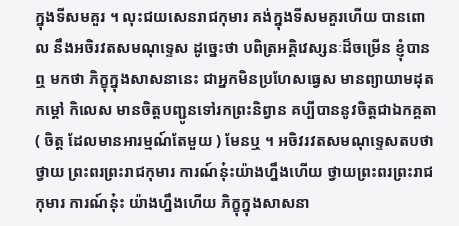ក្នុងទីសមគួរ ។ លុះជយសេនរាជកុមារ គង់ក្នុងទីសមគួរហើយ បានពោល នឹងអចិរវតសមណុទ្ទេស ដូច្នេះថា បពិត្រអគ្គិវេស្សនៈដ៏ចម្រើន ខ្ញុំបានឮ មកថា ភិក្ខុក្នុងសាសនានេះ ជាអ្នកមិនប្រហែសធ្វេស មានព្យាយាមដុតកម្តៅ កិលេស មានចិត្តបញ្ជូនទៅរកព្រះនិព្វាន គប្បីបាននូវចិត្តជាឯកគ្គតា ( ចិត្ត ដែលមានអារម្មណ៍តែមួយ ) មែនឬ ។ អចិវរវតសមណុទ្ទេសតបថា ថ្វាយ ព្រះពរព្រះរាជកុមារ ការណ៍នុ៎ះយ៉ាងហ្នឹងហើយ ថ្វាយព្រះពរព្រះរាជកុមារ ការណ៍នុ៎ះ យ៉ាងហ្នឹងហើយ ភិក្ខុក្នុងសាសនា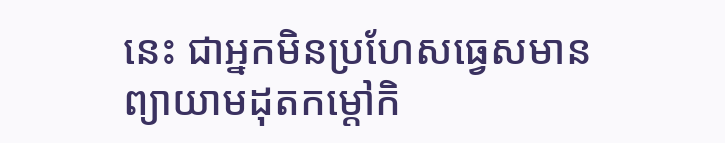នេះ ជាអ្នកមិនប្រហែសធ្វេសមាន ព្យាយាមដុតកម្តៅកិ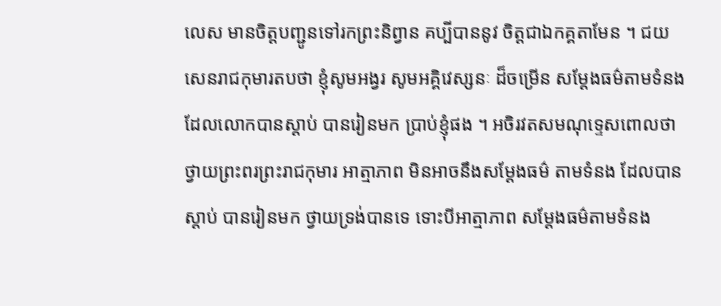លេស មានចិត្តបញ្ជូនទៅរកព្រះនិព្វាន គប្បីបាននូវ ចិត្តជាឯកគ្គតាមែន ។ ជយសេនរាជកុមារតបថា ខ្ញុំសូមអង្វរ សូមអគ្គិវេស្សនៈ ដ៏ចម្រើន សម្តែងធម៌តាមទំនងដែលលោកបានស្តាប់ បានរៀនមក ប្រាប់ខ្ញុំផង ។ អចិរវតសមណុទ្ទេសពោលថា ថ្វាយព្រះពរព្រះរាជកុមារ អាត្មាភាព មិនអាចនឹងសម្តែងធម៌ តាមទំនង ដែលបានស្តាប់ បានរៀនមក ថ្វាយទ្រង់បានទេ ទោះបីអាត្មាភាព សម្តែងធម៌តាមទំនង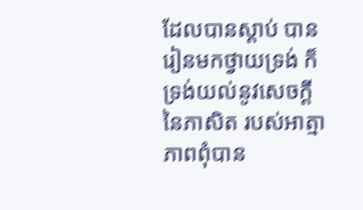ដែលបានស្តាប់ បានរៀនមកថ្វាយទ្រង់ ក៏ទ្រង់យល់នូវសេចក្តីនៃភាសិត របស់អាត្មាភាពពុំបាន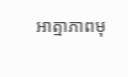អាត្មាភាពមុ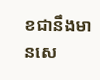ខជានឹងមានសេ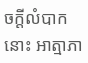ចក្តីលំបាកនោះ អាត្មាភា